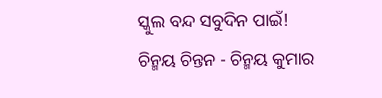ସ୍କୁଲ ବନ୍ଦ ସବୁଦିନ ପାଇଁ!
ଚିନ୍ମୟ ଚିନ୍ତନ - ଚିନ୍ମୟ କୁମାର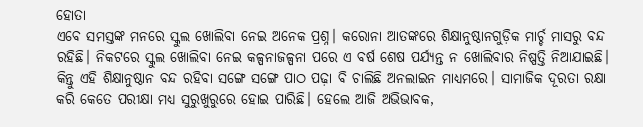ହୋତା
ଏବେ ସମସ୍ତଙ୍କ ମନରେ ସ୍କୁଲ ଖୋଲିବା ନେଇ ଅନେକ ପ୍ରଶ୍ନ। କରୋନା ଆତଙ୍କରେ ଶିକ୍ଷାନୁଷ୍ଠାନଗୁଡ଼ିକ ମାର୍ଚ୍ଚ ମାସରୁ ବନ୍ଦ ରହିଛି। ନିକଟରେ ସ୍କୁଲ ଖୋଲିବା ନେଇ କଳ୍ପନାଜଳ୍ପନା ପରେ ଏ ବର୍ଷ ଶେଷ ପର୍ଯ୍ୟନ୍ତ ନ ଖୋଲିବାର ନିଷ୍ପତ୍ତି ନିଆଯାଇଛି। କିନ୍ତୁ ଏହି ଶିକ୍ଷାନୁଷ୍ଠାନ ବନ୍ଦ ରହିବା ସଙ୍ଗେ ସଙ୍ଗେ ପାଠ ପଢ଼ା ବି ଚାଲିଛି ଅନଲାଇନ ମାଧ୍ୟମରେ। ସାମାଜିକ ଦୂରତା ରକ୍ଷା କରି କେତେ ପରୀକ୍ଷା ମଧ୍ୟ ସୁରୁଖୁରୁରେ ହୋଇ ପାରିଛି। ହେଲେ ଆଜି ଅଭିଭାବକ,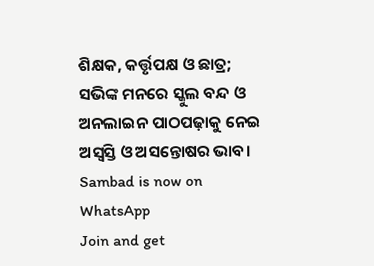ଶିକ୍ଷକ, କର୍ତ୍ତୃପକ୍ଷ ଓ ଛାତ୍ର; ସଭିଙ୍କ ମନରେ ସ୍କୁଲ ବନ୍ଦ ଓ ଅନଲାଇନ ପାଠପଢ଼ାକୁ ନେଇ ଅସ୍ବସ୍ତି ଓ ଅସନ୍ତୋଷର ଭାବ।
Sambad is now on WhatsApp
Join and get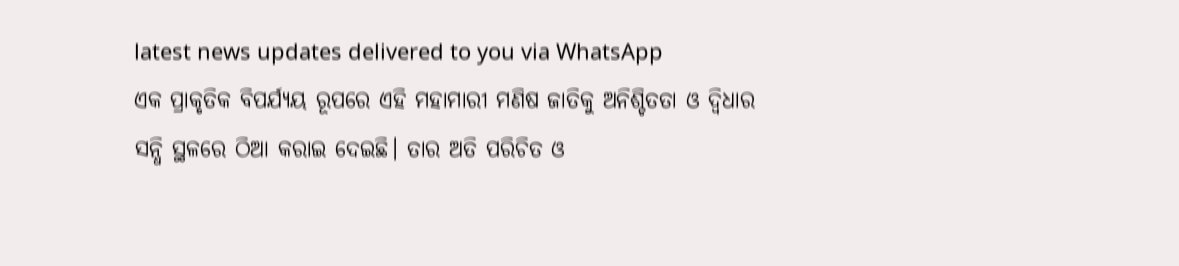latest news updates delivered to you via WhatsApp
ଏକ ପ୍ରାକୃତିକ ବିପର୍ଯ୍ୟୟ ରୂପରେ ଏହି ମହାମାରୀ ମଣିଷ ଜାତିକୁ ଅନିଶ୍ଚିତତା ଓ ଦ୍ବିଧାର ସନ୍ଧି ସ୍ଥଳରେ ଠିଆ କରାଇ ଦେଇଛି। ତାର ଅତି ପରିଚିତ ଓ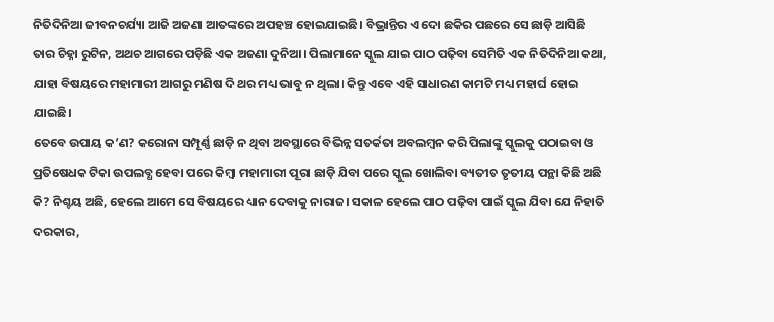ନିତିଦିନିଆ ଜୀବନଚର୍ଯ୍ୟା ଆଜି ଅଜଣା ଆତଙ୍କରେ ଅପହଞ୍ଚ ହୋଇଯାଇଛି। ବିଭ୍ରାନ୍ତିର ଏ ଦୋ ଛକିର ପଛରେ ସେ ଛାଡ଼ି ଆସିଛି ତାର ଚିହ୍ନା ରୁଟିନ, ଅଥଚ ଆଗରେ ପଡ଼ିଛି ଏକ ଅଜଣା ଦୁନିଆ। ପିଲାମାନେ ସ୍କୁଲ ଯାଇ ପାଠ ପଢ଼ିବା ସେମିତି ଏକ ନିତିଦିନିଆ କଥା, ଯାହା ବିଷୟରେ ମହାମାରୀ ଆଗରୁ ମଣିଷ ଦି ଥର ମଧ୍ୟ ଭାବୁ ନ ଥିଲା। କିନ୍ତୁ ଏବେ ଏହି ସାଧାରଣ କାମଟି ମଧ୍ୟ ମହାର୍ଘ ହୋଇ ଯାଇଛି।
ତେବେ ଉପାୟ କ’ଣ? କରୋନା ସମ୍ପୂର୍ଣ୍ଣ ଛାଡ଼ି ନ ଥିବା ଅବସ୍ଥାରେ ବିଭିନ୍ନ ସତର୍କତା ଅବଲମ୍ବନ କରି ପିଲାଙ୍କୁ ସ୍କୁଲକୁ ପଠାଇବା ଓ ପ୍ରତିଷେଧକ ଟିକା ଉପଲବ୍ଧ ହେବା ପରେ କିମ୍ବା ମହାମାରୀ ପୂରା ଛାଡ଼ି ଯିବା ପରେ ସ୍କୁଲ ଖୋଲିବା ବ୍ୟତୀତ ତୃତୀୟ ପନ୍ଥା କିଛି ଅଛି କି? ନିଶ୍ଚୟ ଅଛି, ହେଲେ ଆମେ ସେ ବିଷୟରେ ଧ୍ୟାନ ଦେବାକୁ ନାରାଜ। ସକାଳ ହେଲେ ପାଠ ପଢ଼ିବା ପାଇଁ ସ୍କୁଲ ଯିବା ଯେ ନିହାତି ଦରକାର,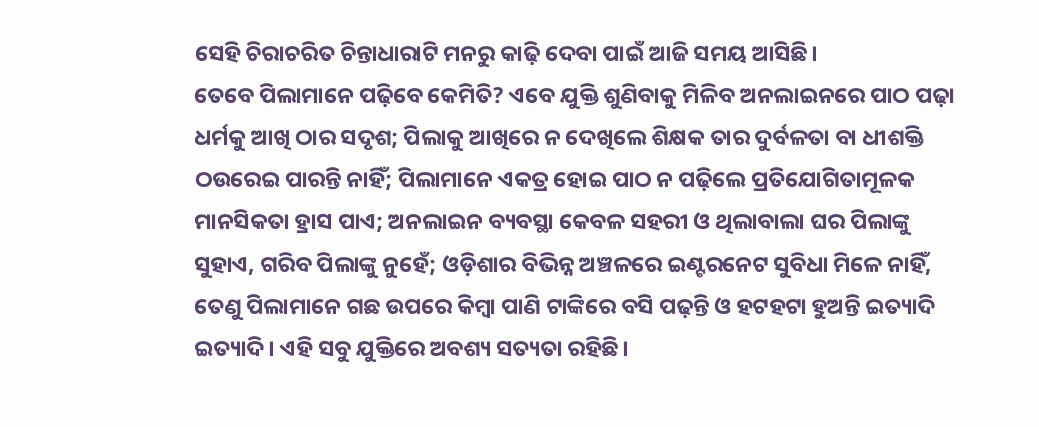ସେହି ଚିରାଚରିତ ଚିନ୍ତାଧାରାଟି ମନରୁ କାଢ଼ି ଦେବା ପାଇଁ ଆଜି ସମୟ ଆସିଛି।
ତେବେ ପିଲାମାନେ ପଢ଼ିବେ କେମିତି? ଏବେ ଯୁକ୍ତି ଶୁଣିବାକୁ ମିଳିବ ଅନଲାଇନରେ ପାଠ ପଢ଼ା ଧର୍ମକୁ ଆଖି ଠାର ସଦୃଶ; ପିଲାକୁ ଆଖିରେ ନ ଦେଖିଲେ ଶିକ୍ଷକ ତାର ଦୁର୍ବଳତା ବା ଧୀଶକ୍ତି ଠଉରେଇ ପାରନ୍ତି ନାହିଁ; ପିଲାମାନେ ଏକତ୍ର ହୋଇ ପାଠ ନ ପଢ଼ିଲେ ପ୍ରତିଯୋଗିତାମୂଳକ ମାନସିକତା ହ୍ରାସ ପାଏ; ଅନଲାଇନ ବ୍ୟବସ୍ଥା କେବଳ ସହରୀ ଓ ଥିଲାବାଲା ଘର ପିଲାଙ୍କୁ ସୁହାଏ, ଗରିବ ପିଲାଙ୍କୁ ନୁହେଁ; ଓଡ଼ିଶାର ବିଭିନ୍ନ ଅଞ୍ଚଳରେ ଇଣ୍ଟରନେଟ ସୁବିଧା ମିଳେ ନାହିଁ, ତେଣୁ ପିଲାମାନେ ଗଛ ଉପରେ କିମ୍ବା ପାଣି ଟାଙ୍କିରେ ବସି ପଢ଼ନ୍ତି ଓ ହଟହଟା ହୁଅନ୍ତି ଇତ୍ୟାଦି ଇତ୍ୟାଦି। ଏହି ସବୁ ଯୁକ୍ତିରେ ଅବଶ୍ୟ ସତ୍ୟତା ରହିଛି।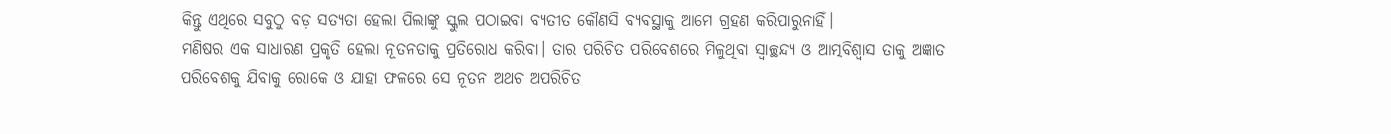କିନ୍ତୁ ଏଥିରେ ସବୁଠୁ ବଡ଼ ସତ୍ୟତା ହେଲା ପିଲାଙ୍କୁ ସ୍କୁଲ ପଠାଇବା ବ୍ୟତୀତ କୌଣସି ବ୍ୟବସ୍ଥାକୁ ଆମେ ଗ୍ରହଣ କରିପାରୁନାହିଁ।
ମଣିଷର ଏକ ସାଧାରଣ ପ୍ରକୃତି ହେଲା ନୂତନତାକୁ ପ୍ରତିରୋଧ କରିବା। ତାର ପରିଚିତ ପରିବେଶରେ ମିଳୁଥିବା ସ୍ବାଚ୍ଛନ୍ଦ୍ୟ ଓ ଆତ୍ମବିଶ୍ୱାସ ତାକୁ ଅଜ୍ଞାତ ପରିବେଶକୁ ଯିବାକୁ ରୋକେ ଓ ଯାହା ଫଳରେ ସେ ନୂତନ ଅଥଚ ଅପରିଚିତ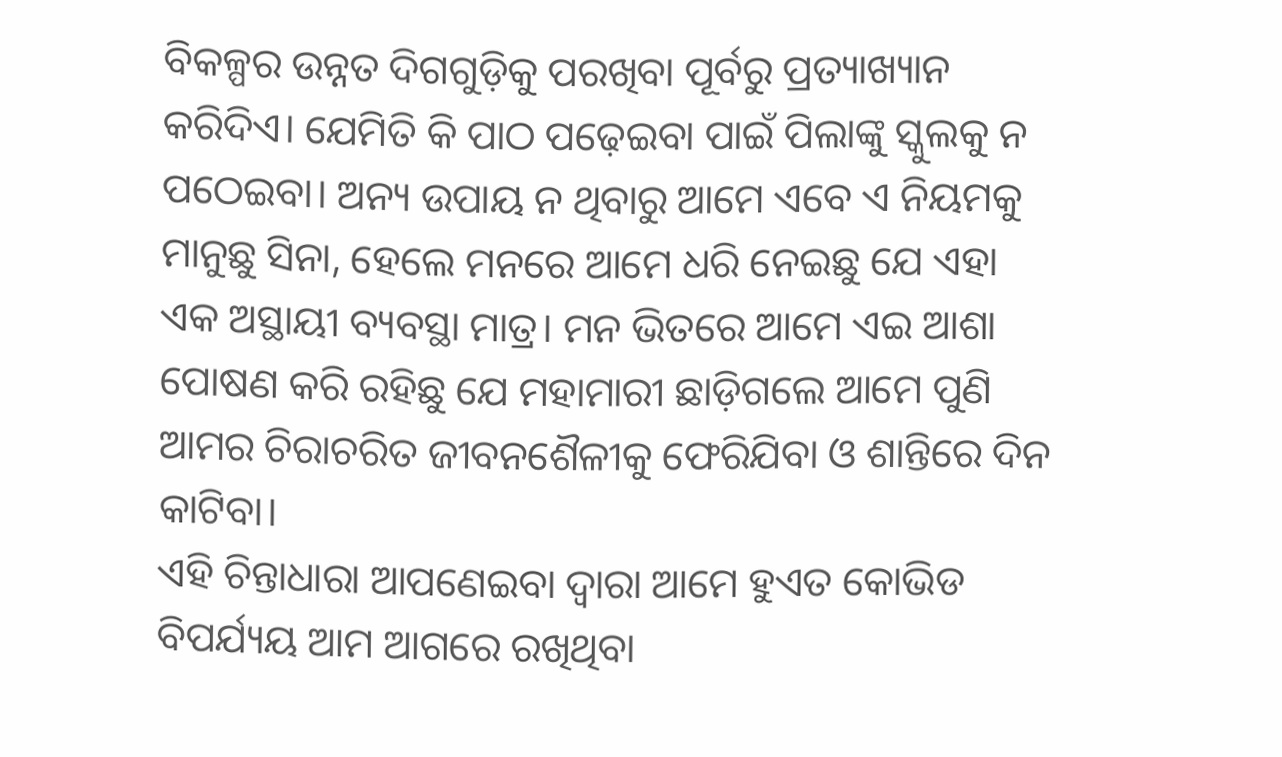ବିକଳ୍ପର ଉନ୍ନତ ଦିଗଗୁଡ଼ିକୁ ପରଖିବା ପୂର୍ବରୁ ପ୍ରତ୍ୟାଖ୍ୟାନ କରିଦିଏ। ଯେମିତି କି ପାଠ ପଢ଼େଇବା ପାଇଁ ପିଲାଙ୍କୁ ସ୍କୁଲକୁ ନ ପଠେଇବା। ଅନ୍ୟ ଉପାୟ ନ ଥିବାରୁ ଆମେ ଏବେ ଏ ନିୟମକୁ ମାନୁଛୁ ସିନା, ହେଲେ ମନରେ ଆମେ ଧରି ନେଇଛୁ ଯେ ଏହା ଏକ ଅସ୍ଥାୟୀ ବ୍ୟବସ୍ଥା ମାତ୍ର। ମନ ଭିତରେ ଆମେ ଏଇ ଆଶା ପୋଷଣ କରି ରହିଛୁ ଯେ ମହାମାରୀ ଛାଡ଼ିଗଲେ ଆମେ ପୁଣି ଆମର ଚିରାଚରିତ ଜୀବନଶୈଳୀକୁ ଫେରିଯିବା ଓ ଶାନ୍ତିରେ ଦିନ କାଟିବା।
ଏହି ଚିନ୍ତାଧାରା ଆପଣେଇବା ଦ୍ୱାରା ଆମେ ହୁଏତ କୋଭିଡ ବିପର୍ଯ୍ୟୟ ଆମ ଆଗରେ ରଖିଥିବା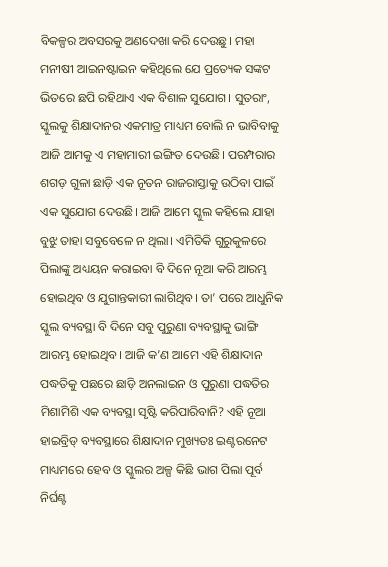ବିକଳ୍ପର ଅବସରକୁ ଅଣଦେଖା କରି ଦେଉଛୁ। ମହା ମନୀଷୀ ଆଇନଷ୍ଟାଇନ କହିଥିଲେ ଯେ ପ୍ରତ୍ୟେକ ସଙ୍କଟ ଭିତରେ ଛପି ରହିଥାଏ ଏକ ବିଶାଳ ସୁଯୋଗ। ସୁତରାଂ, ସ୍କୁଲକୁ ଶିକ୍ଷାଦାନର ଏକମାତ୍ର ମାଧ୍ୟମ ବୋଲି ନ ଭାବିବାକୁ ଆଜି ଆମକୁ ଏ ମହାମାରୀ ଇଙ୍ଗିତ ଦେଉଛି। ପରମ୍ପରାର ଶଗଡ଼ ଗୁଳା ଛାଡ଼ି ଏକ ନୂତନ ରାଜରାସ୍ତାକୁ ଉଠିବା ପାଇଁ ଏକ ସୁଯୋଗ ଦେଉଛି। ଆଜି ଆମେ ସ୍କୁଲ କହିଲେ ଯାହା ବୁଝୁ ତାହା ସବୁବେଳେ ନ ଥିଲା। ଏମିତିକି ଗୁରୁକୁଳରେ ପିଲାଙ୍କୁ ଅଧ୍ୟୟନ କରାଇବା ବି ଦିନେ ନୂଆ କରି ଆରମ୍ଭ ହୋଇଥିବ ଓ ଯୁଗାନ୍ତକାରୀ ଲାଗିଥିବ। ତା’ ପରେ ଆଧୁନିକ ସ୍କୁଲ ବ୍ୟବସ୍ଥା ବି ଦିନେ ସବୁ ପୁରୁଣା ବ୍ୟବସ୍ଥାକୁ ଭାଙ୍ଗି ଆରମ୍ଭ ହୋଇଥିବ। ଆଜି କ’ଣ ଆମେ ଏହି ଶିକ୍ଷାଦାନ ପଦ୍ଧତିକୁ ପଛରେ ଛାଡ଼ି ଅନଲାଇନ ଓ ପୁରୁଣା ପଦ୍ଧତିର ମିଶାମିଶି ଏକ ବ୍ୟବସ୍ଥା ସୃଷ୍ଟି କରିପାରିବାନି? ଏହି ନୂଆ ହାଇବ୍ରିଡ୍ ବ୍ୟବସ୍ଥାରେ ଶିକ୍ଷାଦାନ ମୁଖ୍ୟତଃ ଇଣ୍ଟରନେଟ ମାଧ୍ୟମରେ ହେବ ଓ ସ୍କୁଲର ଅଳ୍ପ କିଛି ଭାଗ ପିଲା ପୂର୍ବ ନିର୍ଘଣ୍ଟ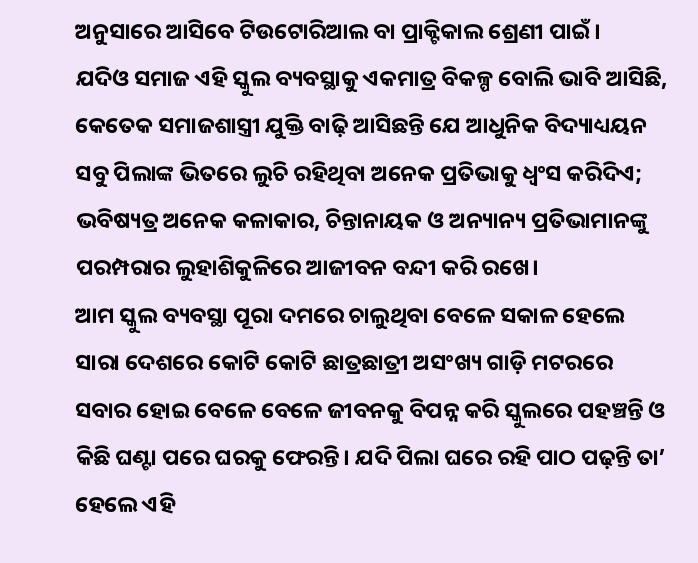ଅନୁସାରେ ଆସିବେ ଟିଉଟୋରିଆଲ ବା ପ୍ରାକ୍ଟିକାଲ ଶ୍ରେଣୀ ପାଇଁ।
ଯଦିଓ ସମାଜ ଏହି ସ୍କୁଲ ବ୍ୟବସ୍ଥାକୁ ଏକମାତ୍ର ବିକଳ୍ପ ବୋଲି ଭାବି ଆସିଛି, କେତେକ ସମାଜଶାସ୍ତ୍ରୀ ଯୁକ୍ତି ବାଢ଼ି ଆସିଛନ୍ତି ଯେ ଆଧୁନିକ ବିଦ୍ୟାଧ୍ୟୟନ ସବୁ ପିଲାଙ୍କ ଭିତରେ ଲୁଚି ରହିଥିବା ଅନେକ ପ୍ରତିଭାକୁ ଧ୍ୱଂସ କରିଦିଏ; ଭବିଷ୍ୟତ୍ର ଅନେକ କଳାକାର, ଚିନ୍ତାନାୟକ ଓ ଅନ୍ୟାନ୍ୟ ପ୍ରତିଭାମାନଙ୍କୁ ପରମ୍ପରାର ଲୁହାଶିକୁଳିରେ ଆଜୀବନ ବନ୍ଦୀ କରି ରଖେ।
ଆମ ସ୍କୁଲ ବ୍ୟବସ୍ଥା ପୂରା ଦମରେ ଚାଲୁଥିବା ବେଳେ ସକାଳ ହେଲେ ସାରା ଦେଶରେ କୋଟି କୋଟି ଛାତ୍ରଛାତ୍ରୀ ଅସଂଖ୍ୟ ଗାଡ଼ି ମଟରରେ ସବାର ହୋଇ ବେଳେ ବେଳେ ଜୀବନକୁ ବିପନ୍ନ କରି ସ୍କୁଲରେ ପହଞ୍ଚନ୍ତି ଓ କିଛି ଘଣ୍ଟା ପରେ ଘରକୁ ଫେରନ୍ତି। ଯଦି ପିଲା ଘରେ ରହି ପାଠ ପଢ଼ନ୍ତି ତା’ ହେଲେ ଏହି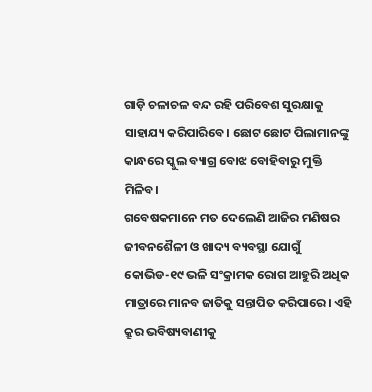ଗାଡ଼ି ଚଳାଚଳ ବନ୍ଦ ରହି ପରିବେଶ ସୁରକ୍ଷାକୁ ସାହାଯ୍ୟ କରିପାରିବେ। ଛୋଟ ଛୋଟ ପିଲାମାନଙ୍କୁ କାନ୍ଧରେ ସ୍କୁଲ ବ୍ୟାଗ୍ର ବୋଝ ବୋହିବାରୁ ମୁକ୍ତି ମିଳିବ।
ଗବେଷକମାନେ ମତ ଦେଲେଣି ଆଜିର ମଣିଷର ଜୀବନଶୈଳୀ ଓ ଖାଦ୍ୟ ବ୍ୟବସ୍ଥା ଯୋଗୁଁ କୋଭିଡ-୧୯ ଭଳି ସଂକ୍ରାମକ ରୋଗ ଆହୁରି ଅଧିକ ମାତ୍ରାରେ ମାନବ ଜାତିକୁ ସନ୍ତାପିତ କରିପାରେ। ଏହି କ୍ରୂର ଭବିଷ୍ୟବାଣୀକୁ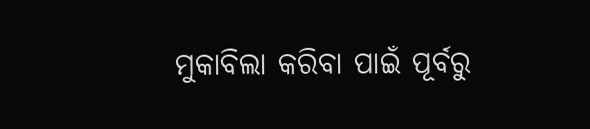ମୁକାବିଲା କରିବା ପାଇଁ ପୂର୍ବରୁ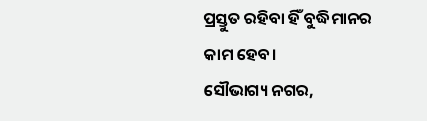ପ୍ରସ୍ତୁତ ରହିବା ହିଁ ବୁଦ୍ଧିମାନର କାମ ହେବ।
ସୌଭାଗ୍ୟ ନଗର,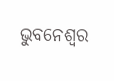ଭୁବନେଶ୍ୱର